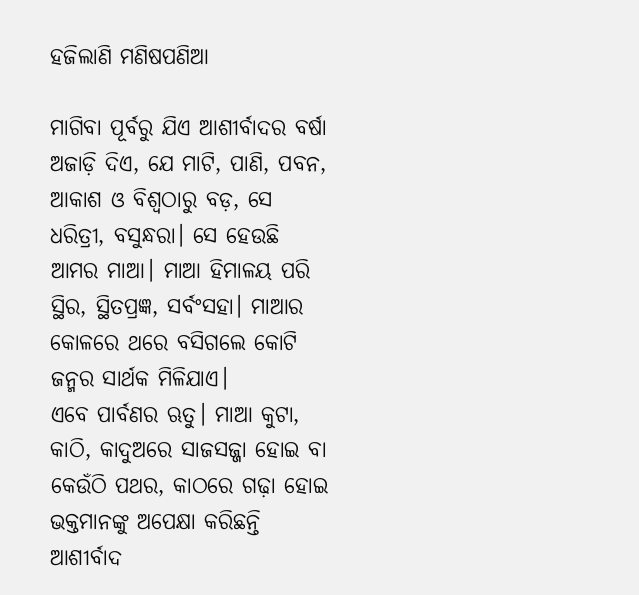ହଜିଲାଣି ମଣିଷପଣିଆ

ମାଗିବା ପୂର୍ବରୁ ଯିଏ ଆଶୀର୍ବାଦର ବର୍ଷା ଅଜାଡ଼ି ଦିଏ, ଯେ ମାଟି, ପାଣି, ପବନ, ଆକାଶ ଓ ବିଶ୍ବଠାରୁ ବଡ଼, ସେ ଧରିତ୍ରୀ, ବସୁନ୍ଧରା। ସେ ହେଉଛି ଆମର ମାଆ। ମାଆ ହିମାଳୟ ପରି ସ୍ଥିର, ସ୍ଥିତପ୍ରଜ୍ଞ, ସର୍ବଂସହା। ମାଆର କୋଳରେ ଥରେ ବସିଗଲେ କୋଟି ଜନ୍ମର ସାର୍ଥକ ମିଳିଯାଏ।
ଏବେ ପାର୍ବଣର ଋତୁ। ମାଆ କୁଟା, କାଠି, କାଦୁଅରେ ସାଜସଜ୍ଜା ହୋଇ ବା କେଉଁଠି ପଥର, କାଠରେ ଗଢ଼ା ହୋଇ ଭକ୍ତମାନଙ୍କୁ ଅପେକ୍ଷା କରିଛନ୍ତି ଆଶୀର୍ବାଦ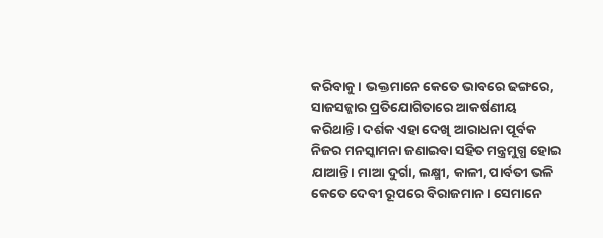କରିବାକୁ। ଭକ୍ତମାନେ କେତେ ଭାବରେ ଢଙ୍ଗରେ, ସାଜସଜ୍ଜାର ପ୍ରତିଯୋଗିତାରେ ଆକର୍ଷଣୀୟ କରିଥାନ୍ତି। ଦର୍ଶକ ଏହା ଦେଖି ଆରାଧନା ପୂର୍ବକ ନିଜର ମନସ୍କାମନା ଜଣାଇବା ସହିତ ମନ୍ତ୍ରମୁଗ୍ଧ ହୋଇ ଯାଆନ୍ତି। ମାଆ ଦୁର୍ଗା, ଲକ୍ଷ୍ମୀ, କାଳୀ, ପାର୍ବତୀ ଭଳି କେତେ ଦେବୀ ରୂପରେ ବିରାଜମାନ। ସେମାନେ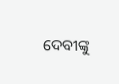ଦେବୀଙ୍କୁ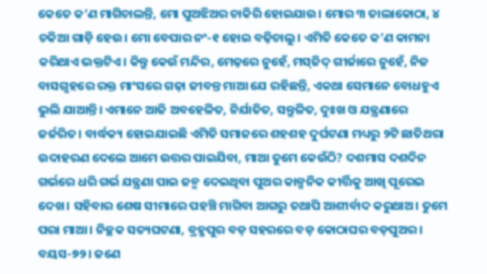କେତେ କ’ଣ ମାଗିଚାଲନ୍ତି, ମୋ ପୁଅଝିଅର ଚାକିରି ହୋଇଯାଉ। ମୋର ୩ ତାଲାକୋଠା, ୪ ଚକିଆ ଗାଡ଼ି ହେଉ। ମୋ ବେପାର ନଂ-୧ ହୋଇ ବଢ଼ିଚାଲୁ। ଏମିତି କେତେ କ’ଣ କାମନା କରିଥାଏ ଭକ୍ତଟିଏ। କିନ୍ତୁ କେଉଁ ମନ୍ଦିର, ମେଢ଼ରେ ନୁହେଁ, ମସ୍‌ଜିଦ୍‌ ଗୀର୍ଜାରେ ନୁହେଁ, ନିଜ ବାସଗୃହରେ ରକ୍ତ ମାଂସରେ ଗଢ଼ା ଜୀବନ୍ତ ମାଆ ଯେ ରହିଛନ୍ତି, ଏକଥା ସେମାନେ ବୋଧହୁଏ ଭୁଲି ଯାଆନ୍ତି। ଏମାନେ ଆଜି ଅବହେଳିତ, ନିର୍ଯାତିତ, ସନ୍ତୁଳିତ, ଦୁଃଖ ଓ ଯନ୍ତ୍ରଣାରେ ଜର୍ଜରିତ। ବାର୍ଦ୍ଧକ୍ୟ ହୋଇଯାଇଛି ଏମିତି ସମାଜରେ ଶହଶହ ଦୁର୍ଘଟଣା ମଧ୍ୟରୁ ୨ଟି ଛାତିଥରା ଉଦାହରଣ ଦେଲେ ଆମେ ଉତ୍ତର ପାଇଯିବା, ମାଆ ତୁମେ କେଉଁଠି? ଦଶମାସ ଦଶଦିନ ଗର୍ଭରେ ଧରି ଗର୍ଭ ଯନ୍ତ୍ରଣା ପାଇ ଜନ୍ମ ଦେଇଥିବା ପୁଅର କାଳ୍ପନିକ କୀର୍ତ୍ତିକୁ ଆଖି ପୂରେଇ ଦେଖ। ସହିବାର ଶେଷ ସୀମାରେ ପହଞ୍ଚି ମାଗିବା ଆଗରୁ ତଥାପି ଆଶୀର୍ବାଦ କରୁଥାଅ। ତୁମେ ପରା ମାଆ। ନିଚ୍ଛକ ସତ୍ୟଘଟଣା, ବ୍ରହ୍ମପୁର ବଡ଼ ସହରରେ ବଡ଼ କୋଠାଘର ବଡ଼ପୁଅର। ବୟସ-୭୨। ଜଣେ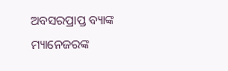ଅବସରପ୍ରାପ୍ତ ବ୍ୟାଙ୍କ ମ୍ୟାନେଜରଙ୍କ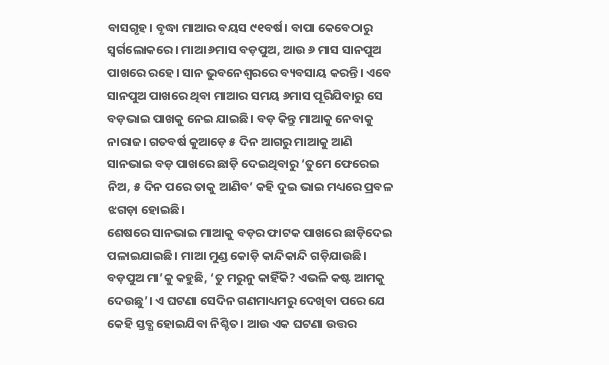ବାସଗୃହ। ବୃଦ୍ଧା ମାଆର ବୟସ ୯୧ବର୍ଷ। ବାପା କେବେଠାରୁ ସ୍ବର୍ଗଲୋକରେ। ମାଆ ୬ମାସ ବଡ଼ପୁଅ, ଆଉ ୬ ମାସ ସାନପୁଅ ପାଖରେ ରହେ। ସାନ ଭୁବନେଶ୍ବରରେ ବ୍ୟବସାୟ କରନ୍ତି। ଏବେ ସାନପୁଅ ପାଖରେ ଥିବା ମାଆର ସମୟ ୬ମାସ ପୂରିଯିବାରୁ ସେ ବଡ଼ଭାଇ ପାଖକୁ ନେଇ ଯାଇଛି। ବଡ଼ କିନ୍ତୁ ମାଆକୁ ନେବାକୁ ନାରାଜ। ଗତବର୍ଷ କୁଆଡ଼େ ୫ ଦିନ ଆଗରୁ ମାଆକୁ ଆଣି ସାନଭାଇ ବଡ଼ ପାଖରେ ଛାଡ଼ି ଦେଇଥିବାରୁ ‘ତୁମେ ଫେରେଇ ନିଅ, ୫ ଦିନ ପରେ ତାକୁ ଆଣିବ’ କହି ଦୁଇ ଭାଇ ମଧ୍ୟରେ ପ୍ରବଳ ଝଗଡ଼ା ହୋଇଛି।
ଶେଷରେ ସାନଭାଇ ମାଆକୁ ବଡ଼ର ଫାଟକ ପାଖରେ ଛାଡ଼ିଦେଇ ପଳାଇଯାଇଛି। ମାଆ ମୁଣ୍ଡ କୋଡ଼ି କାନ୍ଦିକାନ୍ଦି ଗଡ଼ିଯାଉଛି। ବଡ଼ପୁଅ ମା’କୁ କହୁଛି, ‘ତୁ ମରୁନୁ କାହିଁକି? ଏଭଳି କଷ୍ଟ ଆମକୁ ଦେଉଛୁ’। ଏ ଘଟଣା ସେଦିନ ଗଣମାଧ୍ୟମରୁ ଦେଖିବା ପରେ ଯେ କେହି ସ୍ତବ୍ଧ ହୋଇଯିବା ନିଶ୍ଚିତ। ଆଉ ଏକ ଘଟଣା ଉତ୍ତର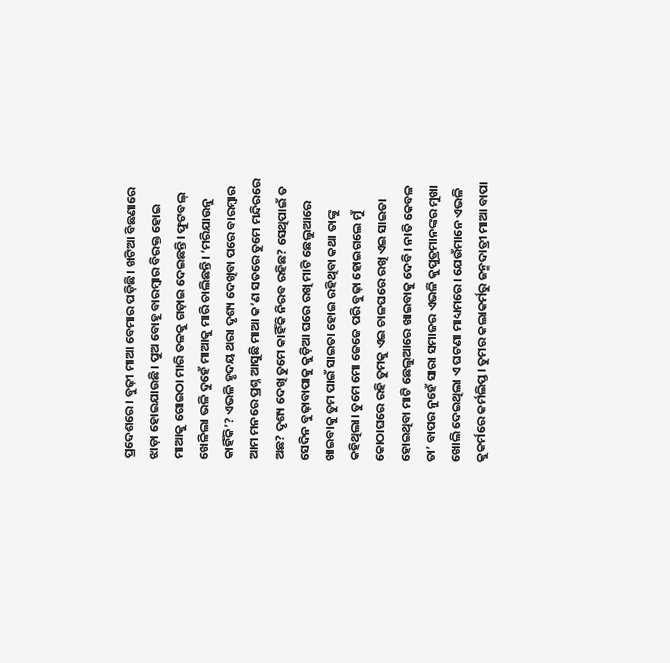ପ୍ରଦେଶରେ। ବୁଢ଼ୀ ମାଆ ବେମାର ପଡ଼ିଛି। ଖଟିଆ ବିଛଣାରେ ଝାଡ଼ା ହୋଇଯାଉଛି। ପୁଅ ବୋହୂ ବାରମ୍ବାର ବିରକ୍ତ ହୋଇ ମାଆକୁ ଗୋଇଠା ମାରି ତଳକୁ ଗଡ଼ାଇ ଦେଇଛନ୍ତି। ଫୁଟବଲ୍‌ ଖେଳିଲା ଭଳି ଦୁହେଁ ମାଆକୁ ମାରି ଚାଲିଛନ୍ତି। ‘ମରିଯାଉନୁ କାହିଁକି’? ଏଭଳି ହୃଦୟ ଥରା ଦୃଶ୍ୟ ଦେଖିବା ପରେ ବାରମ୍ବାର ଆମ ମନରେ ପ୍ରଶ୍ନ ଆସୁଛି ମାଆ କ’ଣ ସତରେ ତୁମେ ମନ୍ଦିରରେ ଅଛ? ଦୃଶ୍ୟ ଦେଖି ତୁମେ କାହିଁକି ନିରବ ରହିଛ? ସେଥିପାଇଁ ତ ସେଦିନ ବୁଢ଼ାବାପାକୁ କୁଡ଼ିଆ ଘରେ ରଖି ମାଟି ଛେଲୁଆରେ ଖାଇବାକୁ ତୁମ ପାଇଁ ସାଇତା ହୋଇ ରହିଥିବା କଥା ତାଙ୍କୁ କହିଥିଲା। ତୁମେ ମୋ ଜେଜେ ପରି ବୁଢ଼ା ହୋଇଗଲେ ମୁଁ କୋଠାଘରେ ରହି ତୁମକୁ ଏଇ ଚାଳଘରେ ରଖି ଏଇ ସାଇତା ହୋଇଥିବା ମାଟି ଛେଲୁଆରେ ଖାଇବାକୁ ଦେବି। ନାତି କେବଳ ତା’ ବାପର ନୁହେଁ ସାରା ସମାଜର ଏଭଳି କୁପୁତ୍ରମାନଙ୍କର ମୁଖା ଖୋଲି ଦେଇଥିଲା ଏ ଘଟଣା ମାଧ୍ୟମରେ। ଯେଉଁମାନେ ଏଭଳି କୁକର୍ମରେ କର୍ମଲିପ୍ତ। ତୁମର କଲାକର୍ମରୁ ଜନ୍ମଦାତ୍ରୀ ମାଆ ବାପା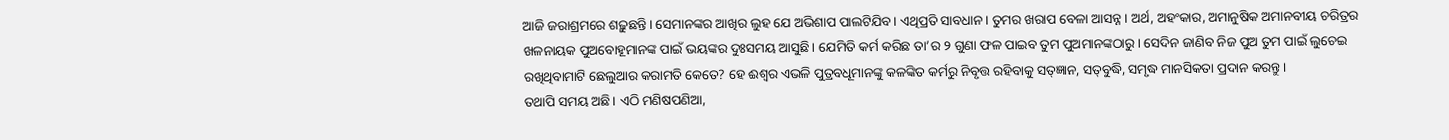ଆଜି ଜରାଶ୍ରମରେ ଶଢ଼ୁଛନ୍ତି। ସେମାନଙ୍କର ଆଖିର ଲୁହ ଯେ ଅଭିଶାପ ପାଲଟିଯିବ। ଏଥିପ୍ରତି ସାବଧାନ। ତୁମର ଖରାପ ବେଳା ଆସନ୍ନ। ଅର୍ଥ, ଅହଂକାର, ଅମାନୁଷିକ ଅମାନବୀୟ ଚରିତ୍ରର ଖଳନାୟକ ପୁଅବୋହୂମାନଙ୍କ ପାଇଁ ଭୟଙ୍କର ଦୁଃସମୟ ଆସୁଛି। ଯେମିତି କର୍ମ କରିଛ ତା’ର ୨ ଗୁଣା ଫଳ ପାଇବ ତୁମ ପୁଅମାନଙ୍କଠାରୁ। ସେଦିନ ଜାଣିବ ନିଜ ପୁଅ ତୁମ ପାଇଁ ଲୁଚେଇ ରଖିଥିବାମାଟି ଛେଲୁଆର କରାମତି କେତେ? ହେ ଈଶ୍ବର ଏଭଳି ପୁତ୍ରବଧୂମାନଙ୍କୁ କଳଙ୍କିତ କର୍ମରୁ ନିବୃତ୍ତ ରହିବାକୁ ସତ୍‌ଜ୍ଞାନ, ସତ୍‌ବୁଦ୍ଧି, ସମୃଦ୍ଧ ମାନସିକତା ପ୍ରଦାନ କରନ୍ତୁ।
ତଥାପି ସମୟ ଅଛି। ଏଠି ମଣିଷପଣିଆ,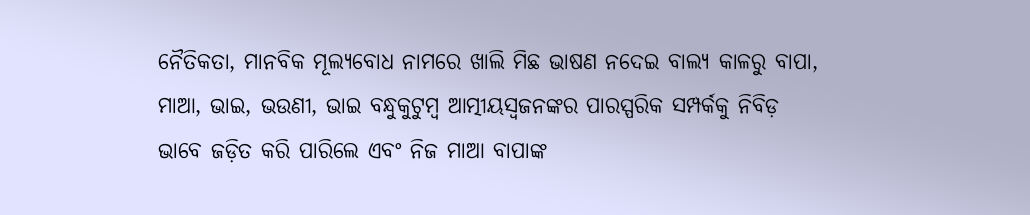ନୈତିକତା, ମାନବିକ ମୂଲ୍ୟବୋଧ ନାମରେ ଖାଲି ମିଛ ଭାଷଣ ନଦେଇ ବାଲ୍ୟ କାଳରୁ ବାପା, ମାଆ, ଭାଇ, ଭଉଣୀ, ଭାଇ ବନ୍ଧୁକୁଟୁମ୍ବ ଆତ୍ମୀୟସ୍ବଜନଙ୍କର ପାରସ୍ପରିକ ସମ୍ପର୍କକୁ ନିବିଡ଼ ଭାବେ ଜଡ଼ିତ କରି ପାରିଲେ ଏବଂ ନିଜ ମାଆ ବାପାଙ୍କ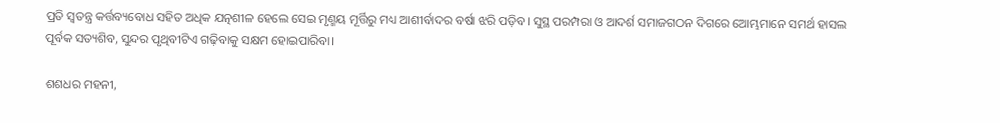ପ୍ରତି ସ୍ବତନ୍ତ୍ର କର୍ତ୍ତବ୍ୟବୋଧ ସହିତ ଅଧିକ ଯତ୍ନଶୀଳ ହେଲେ ସେଇ ମୃଣ୍ମୟ ମୂର୍ତ୍ତିରୁ ମଧ୍ୟ ଆଶୀର୍ବାଦର ବର୍ଷା ଝରି ପଡ଼ିବ। ସୁସ୍ଥ ପରମ୍ପରା ଓ ଆଦର୍ଶ ସମାଜଗଠନ ଦିଗରେ ଆ‌େ‌ମ୍ଭମାନେ ସମର୍ଥ ହାସଲ ପୂର୍ବକ ସତ୍ୟଶିବ, ସୁନ୍ଦର ପୃଥିବୀଟିଏ ଗଢ଼ିବାକୁ ସକ୍ଷମ ହୋଇପାରିବା।

ଶଶଧର ମହନୀ,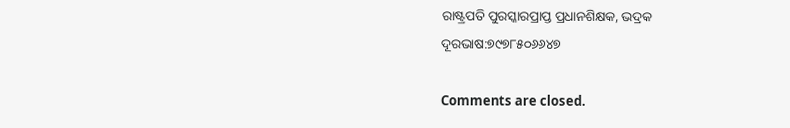ରାଷ୍ଟ୍ରପତି ପୁରସ୍କାରପ୍ରାପ୍ତ ପ୍ରଧାନଶିକ୍ଷକ, ଭଦ୍ରକ
ଦୂରଭାଷ:୭୯୭୮୫୦୬୬୪୭

Comments are closed.